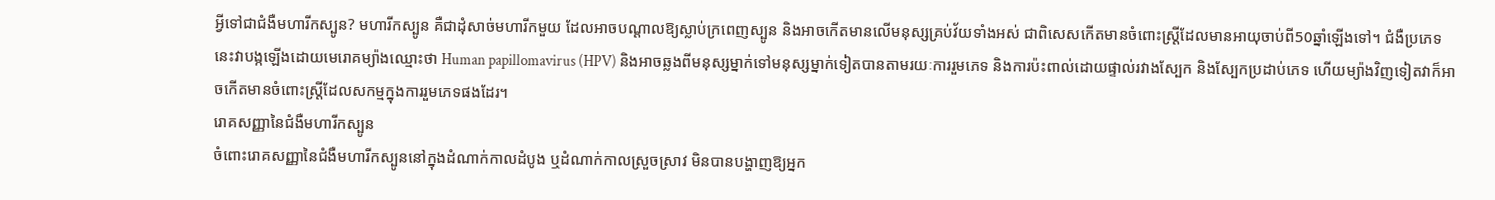អ្វីទៅជាជំងឺមហារីកស្បូន? មហារីកស្បូន គឺជាដុំសាច់មហារីកមួយ ដែលអាចបណ្តាលឱ្យស្លាប់ក្រពេញស្បូន និងអាចកើតមានលើមនុស្សគ្រប់វ័យទាំងអស់ ជាពិសេសកើតមានចំពោះស្ត្រីដែលមានអាយុចាប់ពី50ឆ្នាំឡើងទៅ។ ជំងឺប្រភេទនេះវាបង្កឡើងដោយមេរោគម្យ៉ាងឈ្មោះថា Human papillomavirus (HPV) និងអាចឆ្លងពីមនុស្សម្នាក់ទៅមនុស្សម្នាក់ទៀតបានតាមរយៈការរួមភេទ និងការប៉ះពាល់ដោយផ្ទាល់រវាងស្បែក និងស្បែកប្រដាប់ភេទ ហើយម្យ៉ាងវិញទៀតវាក៏អាចកើតមានចំពោះស្ត្រីដែលសកម្មក្នុងការរួមភេទផងដែរ។
រោគសញ្ញានៃជំងឺមហារីកស្បូន
ចំពោះរោគសញ្ញានៃជំងឺមហារីកស្បូននៅក្នុងដំណាក់កាលដំបូង ឬដំណាក់កាលស្រួចស្រាវ មិនបានបង្ហាញឱ្យអ្នក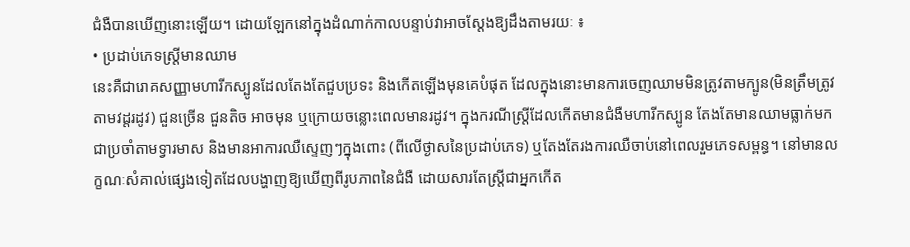ជំងឺបានឃើញនោះឡើយ។ ដោយឡែកនៅក្នុងដំណាក់កាលបន្ទាប់វាអាចស្ដែងឱ្យដឹងតាមរយៈ ៖
• ប្រដាប់ភេទស្ត្រីមានឈាម
នេះគឺជារោគសញ្ញាមហារីកស្បូនដែលតែងតែជួបប្រទះ និងកើតឡើងមុនគេបំផុត ដែលក្នុងនោះមានការចេញឈាមមិនត្រូវតាមក្បូន(មិនត្រឹមត្រូវតាមវដ្តរដូវ) ជួនច្រើន ជួនតិច អាចមុន ឬក្រោយចន្លោះពេលមានរដូវ។ ក្នុងករណីស្រី្តដែលកើតមានជំងឺមហារីកស្បូន តែងតែមានឈាមធ្លាក់មកជាប្រចាំតាមទ្វារមាស និងមានអាការឈឺស្ទេញៗក្នុងពោះ (ពីលើថ្ងាសនៃប្រដាប់ភេទ) ឬតែងតែរងការឈឺចាប់នៅពេលរួមភេទសម្ពន្ធ។ នៅមានលក្ខណៈសំគាល់ផ្សេងទៀតដែលបង្ហាញឱ្យឃើញពីរូបភាពនៃជំងឺ ដោយសារតែស្ត្រីជាអ្នកកើត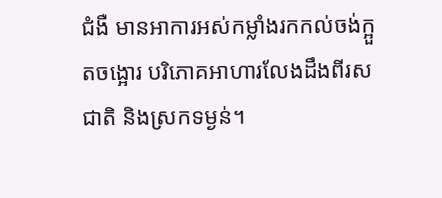ជំងឺ មានអាការអស់កម្លាំងរកកល់ចង់ក្អួតចង្អោរ បរិភោគអាហារលែងដឹងពីរសជាតិ និងស្រកទម្ងន់។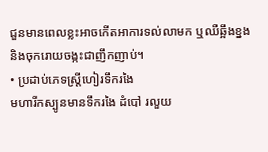ជួនមានពេលខ្លះអាចកើតអាការទល់លាមក ឬឈឺឆ្អឹងខ្នង និងចុករោយចង្កះជាញឹកញាប់។
• ប្រដាប់ភេទស្ត្រីហៀរទឹករងៃ
មហារីកស្បូនមានទឹករងៃ ដំបៅ រលួយ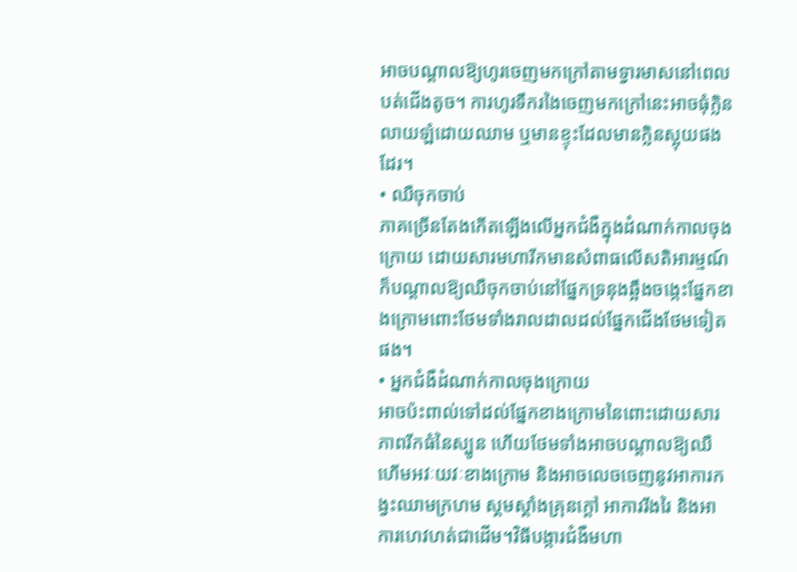អាចបណ្តាលឱ្យហូរចេញមកក្រៅតាមទ្វារមាសនៅពេលបត់ជើងតូច។ ការហូរទឹករងៃចេញមកក្រៅនេះអាចធុំក្លិន លាយឡំដោយឈាម ឬមានខ្ទុះដែលមានក្លិនស្អុយផងដែរ។
• ឈឺចុកចាប់
ភាគច្រើនតែងកើតឡើងលើអ្នកជំងឺក្នុងដំណាក់កាលចុងក្រោយ ដោយសារមហារីកមានសំពាធលើសតិអារម្មណ៍ក៏បណ្តាលឱ្យឈឺចុកចាប់នៅផ្នែកទ្រនុងឆ្អឹងចង្កេះផ្នែកខាងក្រោមពោះថែមទាំងរាលដាលដល់ផ្នែកជើងថែមទៀតផង។
• អ្នកជំងឺដំណាក់កាលចុងក្រោយ
អាចប៉ះពាល់ទៅដល់ផ្នែកខាងក្រោមនៃពោះដោយសារភាពរីកធំនៃស្បូន ហើយថែមទាំងអាចបណ្តាលឱ្យឈឺហើមអវៈយវៈខាងក្រោម និងអាចលេចចេញនូវអាការកង្វះឈាមក្រហម ស្គមស្គាំងគ្រុនក្តៅ អាការរីងរៃ និងអាការហេវហត់ជាដើម។វិធីបង្ការជំងឺមហា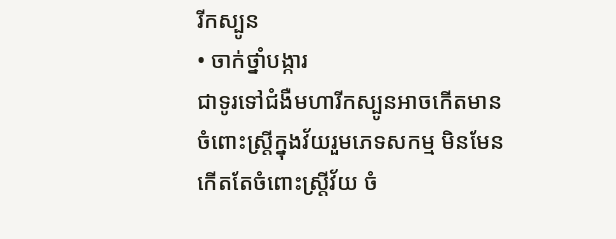រីកស្បូន
• ចាក់ថ្នាំបង្ការ
ជាទូរទៅជំងឺមហារីកស្បូនអាចកើតមានចំពោះស្ត្រីក្នុងវ័យរួមភេទសកម្ម មិនមែនកើតតែចំពោះស្ត្រីវ័យ ចំ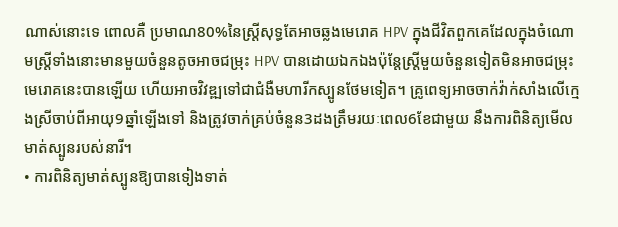ណាស់នោះទេ ពោលគឺ ប្រមាណ80%នៃស្រ្តីសុទ្ធតែអាចឆ្លងមេរោគ HPV ក្នុងជីវិតពួកគេដែលក្នុងចំណោមស្រ្តីទាំងនោះមានមួយចំនួនតូចអាចជម្រុះ HPV បានដោយឯកឯងប៉ុន្តែស្ត្រីមួយចំនួនទៀតមិនអាចជម្រុះមេរោគនេះបានឡើយ ហើយអាចវិវឌ្ឍទៅជាជំងឺមហារីកស្បូនថែមទៀត។ គ្រូពេទ្យអាចចាក់វ៉ាក់សាំងលើក្មេងស្រីចាប់ពីអាយុ9ឆ្នាំឡើងទៅ និងត្រូវចាក់គ្រប់ចំនួន3ដងត្រឹមរយៈពេល6ខែជាមួយ នឹងការពិនិត្យមើលមាត់ស្បូនរបស់នារី។
• ការពិនិត្យមាត់ស្បូនឱ្យបានទៀងទាត់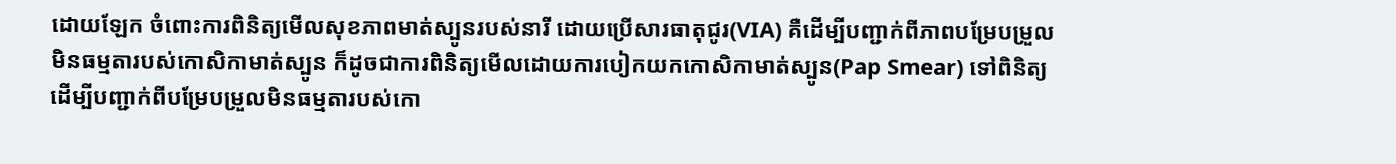ដោយឡែក ចំពោះការពិនិត្យមើលសុខភាពមាត់ស្បូនរបស់នារី ដោយប្រើសារធាតុជូរ(VIA) គឺដើម្បីបញ្ជាក់ពីភាពបម្រែបម្រួលមិនធម្មតារបស់កោសិកាមាត់ស្បូន ក៏ដូចជាការពិនិត្យមើលដោយការបៀកយកកោសិកាមាត់ស្បូន(Pap Smear) ទៅពិនិត្យ ដើម្បីបញ្ជាក់ពីបម្រែបម្រួលមិនធម្មតារបស់កោ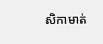សិកាមាត់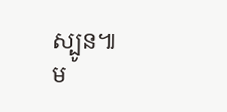ស្បូន៕
ម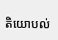តិយោបល់